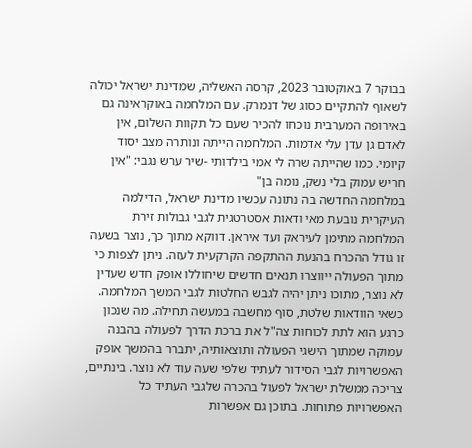בבוקר 7 באוקטובר 2023, קרסה האשליה, שמדינת ישראל יכולה לשאוף להתקיים כסוג של דנמרק. עם המלחמה באוקראינה גם באירופה המערבית נוכחו להכיר שעם כל תקוות השלום, אין לאדם גן עדן עלי אדמות. המלחמה הייתה ונותרה מצב יסוד קיומי. כמו שהייתה שרה לי אמי בילדותי -שיר ערש נגבי: "אין חריש עמוק בלי נשק, נומה בן"
במלחמה החדשה בה נתונה עכשיו מדינת ישראל, הדילמה העיקרית נובעת מאי ודאות אסטרטגית לגבי גבולות זירת המלחמה מתימן לעיראק ועד איראן. דווקא מתוך כך, נוצר בשעה זו גודל ההכרח בהנעת ההתקפה הקרקעית לעזה. ניתן לצפות כי מתוך הפעולה ייווצרו תנאים חדשים שיחוללו אופק חדש שעדין לא נוצר, מתוכו ניתן יהיה לגבש החלטות לגבי המשך המלחמה.
כשאי הוודאות שלטת, סוף מחשבה במעשה תחילה. מה שנכון כרגע הוא לתת לכוחות צה"ל את ברכת הדרך לפעולה בהבנה עמוקה שמתוך הישגי הפעולה ותוצאותיה, יתברר בהמשך אופק האפשרויות לגבי הסידור לעתיד שלפי שעה עוד לא נוצר. בינתיים, צריכה ממשלת ישראל לפעול בהכרה שלגבי העתיד כל האפשרויות פתוחות. בתוכן גם אפשרות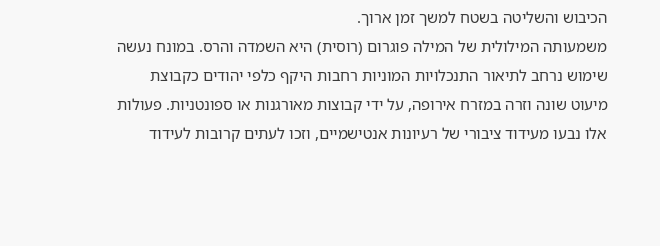הכיבוש והשליטה בשטח למשך זמן ארוך.
משמעותה המילולית של המילה פוגרום (רוסית) היא השמדה והרס. במונח נעשה שימוש נרחב לתיאור התנכלויות המוניות רחבות היקף כלפי יהודים כקבוצת מיעוט שונה וזרה במזרח אירופה, על ידי קבוצות מאורגנות או ספונטניות. פעולות אלו נבעו מעידוד ציבורי של רעיונות אנטישמיים, וזכו לעתים קרובות לעידוד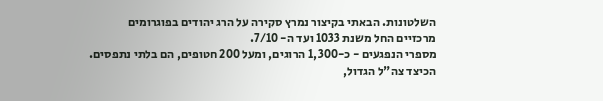השלטונות. הבאתי בקיצור נמרץ סקירה על הרג יהודים בפוגרומים מרכזיים החל משנת 1033 ועד ה- 7/10.
מספרי הנפגעים - כ-1,300 הרוגים, ומעל 200 חטופים, הם בלתי נתפסים. הכיצד צה"ל הגדול,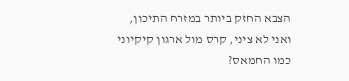הצבא החזק ביותר במזרח התיכון, ואני לא ציני, קרס מול ארגון קיקיוני כמו החמאס?